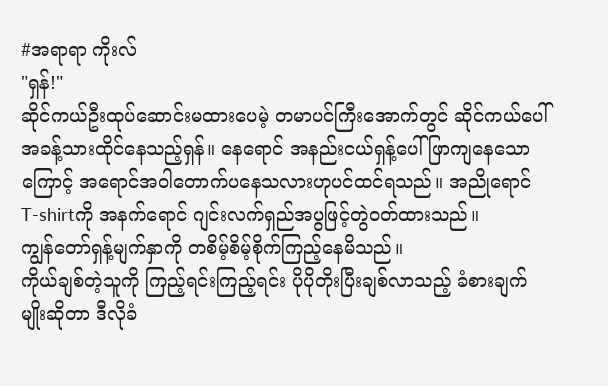#အရာရာ ကိုးလ်
"ရှန်!"
ဆိုင်ကယ်ဦးထုပ်ဆောင်းမထားပေမဲ့ တမာပင်ကြီးအောက်တွင် ဆိုင်ကယ်ပေါ် အခန့်သားထိုင်နေသည့်ရှန်။ နေရောင် အနည်းငယ်ရှန့်ပေါ်ဖြာကျနေသောကြောင့် အရောင်အဝါတောက်ပနေသလားဟုပင်ထင်ရသည်။ အညိုရောင် T-shirtကို အနက်ရောင် ဂျင်းလက်ရှည်အပွဖြင့်တွဲဝတ်ထားသည်။
ကျွန်တော်ရှန့်မျက်နှာကို တစိမ့်စိမ့်စိုက်ကြည့်နေမိသည်။
ကိုယ်ချစ်တဲ့သူကို ကြည့်ရင်းကြည့်ရင်း ပိုပိုတိုးပြီးချစ်လာသည့် ခံစားချက်မျိုးဆိုတာ ဒီလိုခံ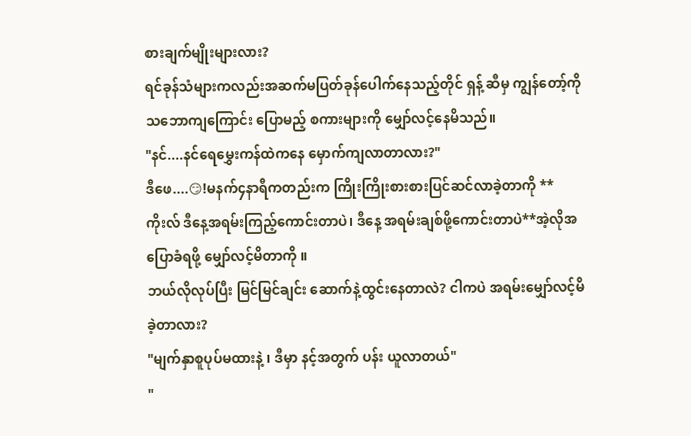စားချက်မျိုးများလား?
ရင်ခုန်သံများကလည်းအဆက်မပြတ်ခုန်ပေါက်နေသည့်တိုင် ရှန့် ဆီမှ ကျွန်တော့်ကို သဘောကျကြောင်း ပြောမည့် စကားများကို မျှော်လင့်နေမိသည်။
"နင်....နင်ရေမွှေးကန်ထဲကနေ မှောက်ကျလာတာလား?"
ဒီဖေ....😏!မနက်၄နာရီကတည်းက ကြိုးကြိုးစားစားပြင်ဆင်လာခဲ့တာကို **ကိုးလ် ဒီနေ့အရမ်းကြည့်ကောင်းတာပဲ၊ ဒီနေ့ အရမ်းချစ်ဖို့ကောင်းတာပဲ**အဲ့လိုအပြောခံရဖို့ မျှော်လင့်မိတာကို ။
ဘယ်လိုလုပ်ပြီး မြင်မြင်ချင်း ဆောက်နဲ့ထွင်းနေတာလဲ? ငါကပဲ အရမ်းမျှော်လင့်မိခဲ့တာလား?
"မျက်နှာစူပုပ်မထားနဲ့ ၊ ဒီမှာ နင့်အတွက် ပန်း ယူလာတယ်"
"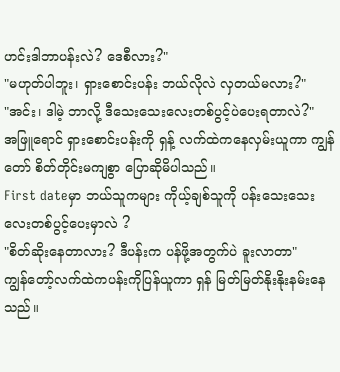ဟင်းဒါဘာပန်းလဲ? ဒေစီလား?"
"မဟုတ်ပါဘူး၊ ရှားစောင်းပန်း ဘယ်လိုလဲ လှတယ်မလား?"
"အင်း၊ ဒါမဲ့ ဘာလို့ ဒီသေးသေးလေးတစ်ပွင့်ပဲပေးရတာလဲ?"
အဖြူရောင် ရှားစောင်းပန်းကို ရှန့် လက်ထဲကနေလှမ်းယူကာ ကျွန်တော် စိတ်တိုင်းမကျစွာ ပြောဆိုမိပါသည်။
First dateမှာ ဘယ်သူကများ ကိုယ့်ချစ်သူကို ပန်းသေးသေးလေးတစ်ပွင့်ပေးမှာလဲ ?
"စိတ်ဆိုးနေတာလား? ဒီပန်းက ပန်ဖို့အတွက်ပဲ ခူးလာတာ"
ကျွန်တော့်လက်ထဲကပန်းကိုပြန်ယူကာ ရှန် မြတ်မြတ်နိုးနိုးနမ်းနေသည်။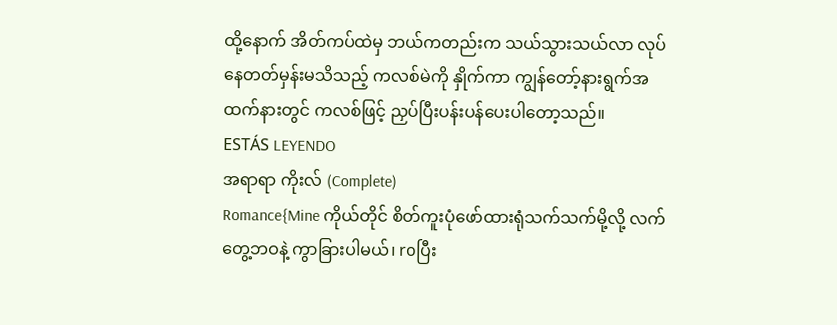ထို့နောက် အိတ်ကပ်ထဲမှ ဘယ်ကတည်းက သယ်သွားသယ်လာ လုပ်နေတတ်မှန်းမသိသည့် ကလစ်မဲကို နှိုက်ကာ ကျွန်တော့်နားရွက်အထက်နားတွင် ကလစ်ဖြင့် ညှပ်ပြီးပန်းပန်ပေးပါတော့သည်။
ESTÁS LEYENDO
အရာရာ ကိုးလ် (Complete)
Romance{Mine ကိုယ်တိုင် စိတ်ကူးပုံဖော်ထားရုံသက်သက်မို့လို့ လက်တွေ့ဘဝနဲ့ ကွာခြားပါမယ်၊ roပြီး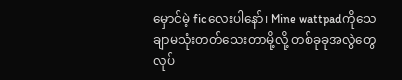မှောင်မဲ့ ficလေးပါနော်၊ Mine wattpadကိုသေချာမသုံးတတ်သေးတာမို့လို့ တစ်ခုခုအလွဲတွေလုပ်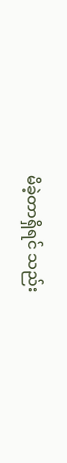မိခဲ့တာရှိရင် သည်း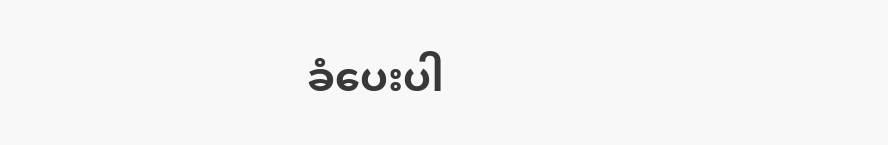ခံပေးပါ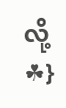လို့ ☘}